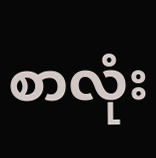စာလုံး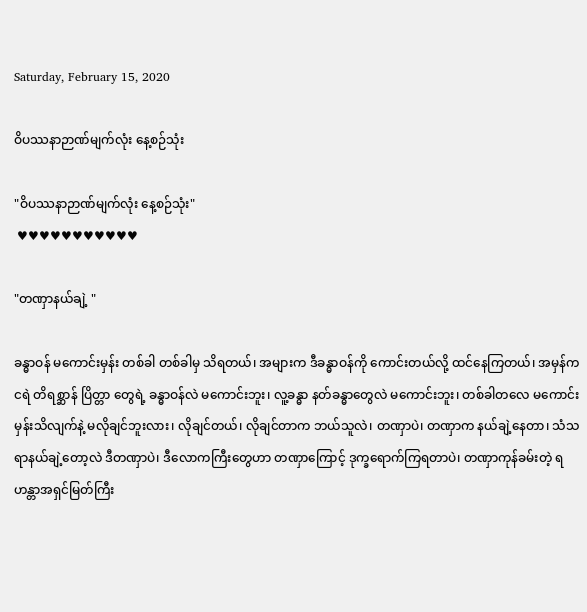Saturday, February 15, 2020

ဝိပဿနာဉာဏ်မျက်လုံး နေ့စဉ်သုံး

"ဝိပဿနာဉာဏ်မျက်လုံး နေ့စဉ်သုံး"
 ♥♥♥♥♥♥♥♥♥♥♥

"တဏှာနယ်ချဲ့ "

ခန္ဓာဝန် မကောင်းမှန်း တစ်ခါ တစ်ခါမှ သိရတယ်၊ အများက ဒီခန္ဓာဝန်ကို ကောင်းတယ်လို့ ထင်နေကြတယ်၊ အမှန်က ငရဲ တိရစ္ဆာန် ပြိတ္တာ တွေရဲ့ ခန္ဓာဝန်လဲ မကောင်းဘူး၊ လူ့ခန္ဓာ နတ်ခန္ဓာတွေလဲ မကောင်းဘူး၊ တစ်ခါတလေ မကောင်းမှန်းသိလျက်နဲ့ မလိုချင်ဘူးလား၊ လိုချင်တယ်၊ လိုချင်တာက ဘယ်သူလဲ၊ တဏှာပဲ၊ တဏှာက နယ်ချဲ့နေတာ၊ သံသရာနယ်ချဲ့တော့လဲ ဒီတဏှာပဲ၊ ဒီလောကကြီးတွေဟာ တဏှာကြောင့် ဒုက္ခရောက်ကြရတာပဲ၊ တဏှာကုန်ခမ်းတဲ့ ရဟန္တာအရှင်မြတ်ကြီး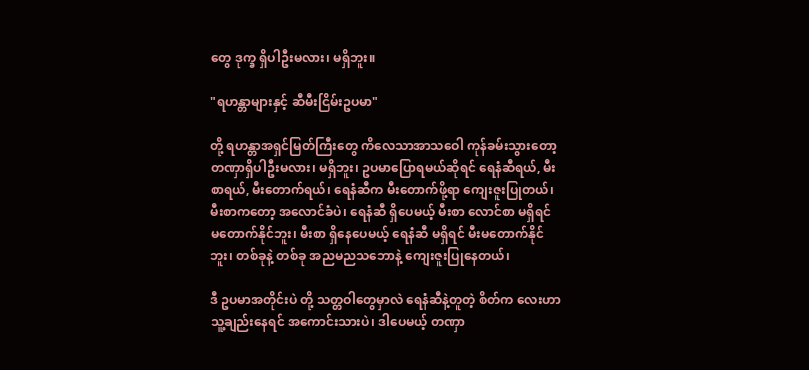တွေ ဒုက္ခ ရှိပါဦးမလား၊ မရှိဘူး။

"ရဟန္တာများနှင့် ဆီမီးငြိမ်းဥပမာ"

တို့ ရဟန္တာအရှင်မြတ်ကြီးတွေ ကိလေသာအာသဝေါ ကုန်ခမ်းသွားတော့ တဏှာရှိပါဦးမလား၊ မရှိဘူး၊ ဥပမာပြောရမယ်ဆိုရင် ရေနံဆီရယ်, မီးစာရယ်, မီးတောက်ရယ်၊ ရေနံဆီက မီးတောက်ဖို့ရာ ကျေးဇူးပြုတယ်၊ မီးစာကတော့ အလောင်ခံပဲ၊ ရေနံဆီ ရှိပေမယ့် မီးစာ လောင်စာ မရှိရင် မတောက်နိုင်ဘူး၊ မီးစာ ရှိနေပေမယ့် ရေနံဆီ မရှိရင် မီးမတောက်နိုင်ဘူး၊ တစ်ခုနဲ့ တစ်ခု အညမညသဘောနဲ့ ကျေးဇူးပြုနေတယ်၊

ဒီ ဥပမာအတိုင်းပဲ တို့ သတ္တဝါတွေမှာလဲ ရေနံဆီနဲ့တူတဲ့ စိတ်က လေးဟာ သူ့ချည်းနေရင် အကောင်းသားပဲ၊ ဒါပေမယ့် တဏှာ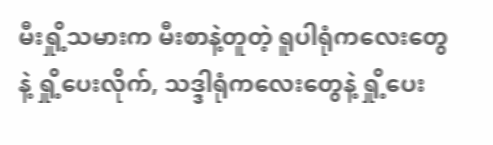မီးရှို့သမားက မီးစာနဲ့တူတဲ့ ရူပါရုံကလေးတွေနဲ့ ရှို့ပေးလိုက်, သဒ္ဒါရုံကလေးတွေနဲ့ ရှို့ပေး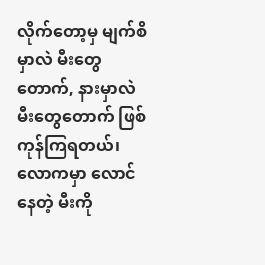လိုက်တော့မှ မျက်စိမှာလဲ မီးတွေ တောက်, နားမှာလဲ မီးတွေတောက် ဖြစ်ကုန်ကြရတယ်၊ လောကမှာ လောင်နေတဲ့ မီးကို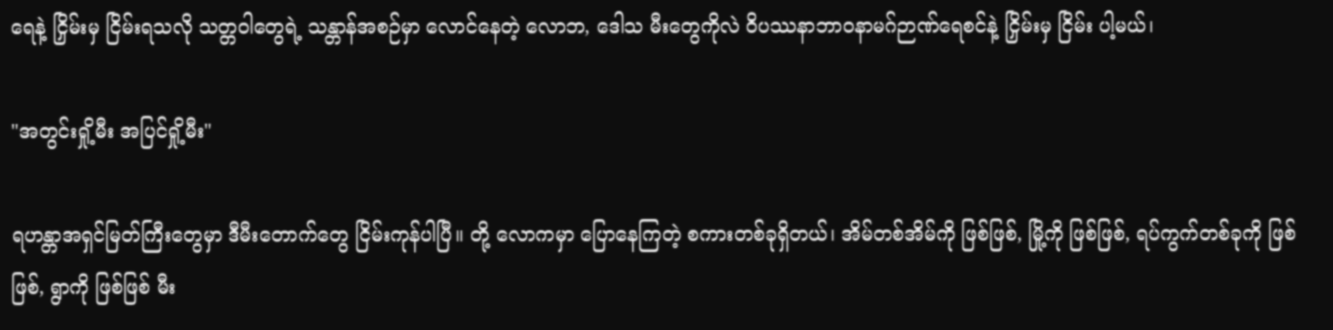ရေနဲ့ ငြှိမ်းမှ ငြိမ်းရသလို သတ္တဝါတွေရဲ့ သန္တာန်အစဉ်မှာ လောင်နေတဲ့ လောဘ, ဒေါသ မီးတွေကိုလဲ ဝိပဿနာဘာဝနာမဂ်ဉာဏ်ရေစင်နဲ့ ငြှိမ်းမှ ငြိမ်း ပါ့မယ်၊

"အတွင်းရှို့မီး အပြင်ရှို့မီး"

ရဟန္တာအရှင်မြတ်ကြီးတွေမှာ ဒီမီးတောက်တွေ ငြိမ်းကုန်ပါပြီ။ တို့ လောကမှာ ပြောနေကြတဲ့ စကားတစ်ခုရှိတယ်၊ အိမ်တစ်အိမ်ကို ဖြစ်ဖြစ်, မြို့ကို ဖြစ်ဖြစ်, ရပ်ကွက်တစ်ခုကို ဖြစ်ဖြစ်, ရွာကို ဖြစ်ဖြစ် မီး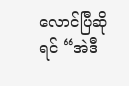လောင်ပြီဆိုရင် “အဲဒီ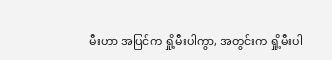မီးဟာ အပြင်က ရှို့မီးပါကွာ, အတွင်းက ရှို့မီးပါ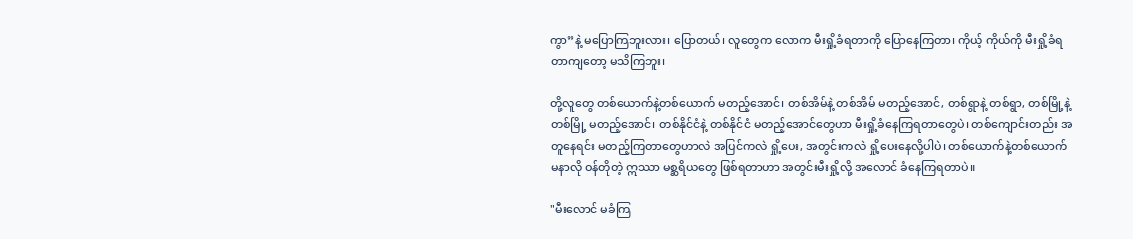ကွာ”နဲ့ မပြောကြဘူးလား၊ ပြောတယ်၊ လူတွေက လောက မီးရှို့ခံရတာကို ပြောနေကြတာ၊ ကိုယ့် ကိုယ်ကို မီးရှို့ခံရတာကျတော့ မသိကြဘူး၊

တို့လူတွေ တစ်ယောက်နဲ့တစ်ယောက် မတည့်အောင်၊ တစ်အိမ်နဲ့ တစ်အိမ် မတည့်အောင်, တစ်ရွာနဲ့ တစ်ရွာ, တစ်မြို့နဲ့ တစ်မြို့ မတည့်အောင်၊ တစ်နိုင်ငံနဲ့ တစ်နိုင်ငံ မတည့်အောင်တွေဟာ မီးရှို့ခံနေကြရတာတွေပဲ၊ တစ်ကျောင်းတည်း အတူနေရင်း မတည့်ကြတာတွေဟာလဲ အပြင်ကလဲ ရှို့ပေး, အတွင်းကလဲ ရှို့ပေးနေလို့ပါပဲ၊ တစ်ယောက်နဲ့တစ်ယောက် မနာလို ဝန်တိုတဲ့ ဣဿာ မစ္ဆရိယတွေ ဖြစ်ရတာဟာ အတွင်းမီးရှို့လို့ အလောင် ခံနေကြရတာပဲ။

"မီးလောင် မခံကြ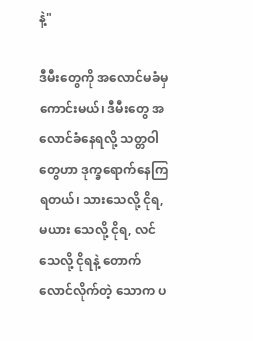နဲ့"

ဒီမီးတွေကို အလောင်မခံမှ ကောင်းမယ်၊ ဒီမီးတွေ အလောင်ခံနေရလို့ သတ္တဝါတွေဟာ ဒုက္ခရောက်နေကြရတယ်၊ သားသေလို့ ငိုရ, မယား သေလို့ ငိုရ, လင်သေလို့ ငိုရနဲ့ တောက်လောင်လိုက်တဲ့ သောက ပ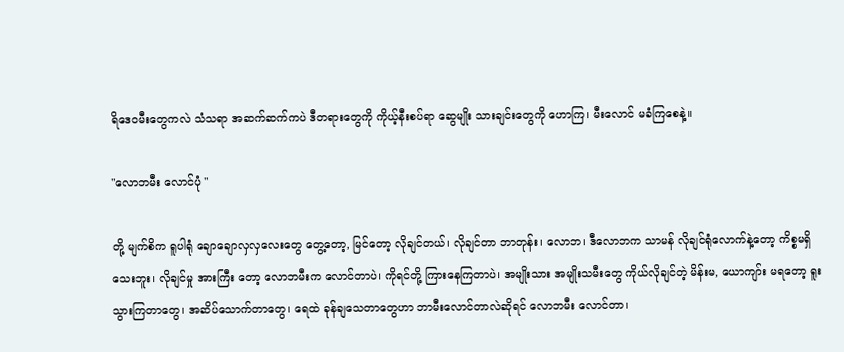ရိဒေဝမီးတွေကလဲ သံသရာ အဆက်ဆက်ကပဲ ဒီတရားတွေကို ကိုယ့်နီးစပ်ရာ ဆွေမျိုး သားချင်းတွေကို ဟောကြ၊ မီးလောင် မခံကြစေနဲ့။

"လောဘမီး လောင်ပုံ "

တို့ မျက်စိက ရူပါရုံ ချောချောလှလှလေးတွေ တွေ့တော့, မြင်တော့ လိုချင်တယ်၊ လိုချင်တာ ဘာတုန်း၊ လောဘ၊ ဒီလောဘက သာမန် လိုချင်ရုံလောက်နဲ့တော့ ကိစ္စမရှိသေးဘူး၊ လိုချင်မှု အားကြီး တော့ လောဘမီးက လောင်တာပဲ၊ ကိုရင်တို့ ကြားနေကြတာပဲ၊ အမျိုးသား အမျိုးသမီးတွေ ကိုယ်လိုချင်တဲ့ မိန်းမ, ယောကျာ်း မရတော့ ရူးသွားကြတာတွေ၊ အဆိပ်သောက်တာတွေ၊ ရေထဲ ခုန်ချသေတာတွေဟာ ဘာမီးလောင်တာလဲဆိုရင် လောဘမီး လောင်တာ၊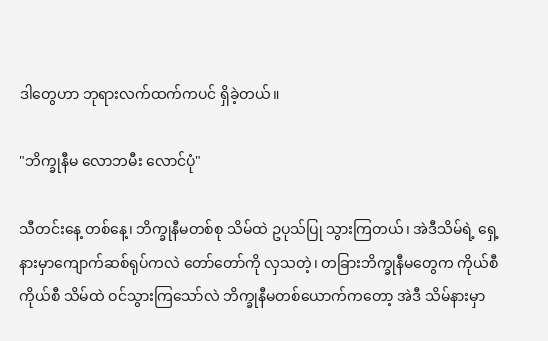ဒါတွေဟာ ဘုရားလက်ထက်ကပင် ရှိခဲ့တယ်။

"ဘိက္ခုနီမ လောဘမီး လောင်ပုံ"

သီတင်းနေ့ တစ်နေ့၊ ဘိက္ခုနီမတစ်စု သိမ်ထဲ ဥပုသ်ပြု သွားကြတယ်၊ အဲဒီသိမ်ရဲ့ ရှေ့နားမှာကျောက်ဆစ်ရုပ်ကလဲ တော်တော်ကို လှသတဲ့၊ တခြားဘိက္ခုနီမတွေက ကိုယ်စီကိုယ်စီ သိမ်ထဲ ဝင်သွားကြသော်လဲ ဘိက္ခုနီမတစ်ယောက်ကတော့ အဲဒီ သိမ်နားမှာ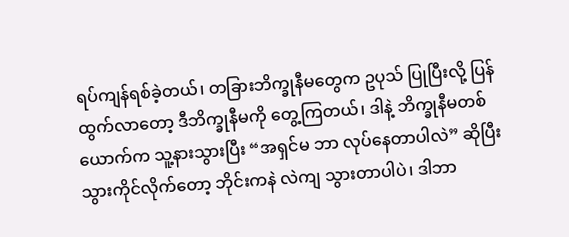ရပ်ကျန်ရစ်ခဲ့တယ်၊ တခြားဘိက္ခုနီမတွေက ဥပုသ် ပြုပြီးလို့ ပြန်ထွက်လာတော့ ဒီဘိက္ခုနီမကို တွေ့ကြတယ်၊ ဒါနဲ့ ဘိက္ခုနီမတစ်ယောက်က သူ့နားသွားပြီး “အရှင်မ ဘာ လုပ်နေတာပါလဲ” ဆိုပြီး သွားကိုင်လိုက်တော့ ဘိုင်းကနဲ လဲကျ သွားတာပါပဲ၊ ဒါဘာ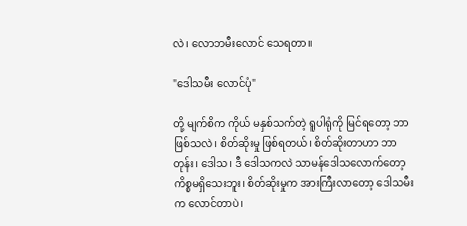လဲ၊ လောဘမီးလောင် သေရတာ။

"ဒေါသမီး လောင်ပုံ"

တို့ မျက်စိက ကိုယ် မနှစ်သက်တဲ့ ရူပါရုံကို မြင်ရတော့ ဘာဖြစ်သလဲ၊ စိတ်ဆိုးမှု ဖြစ်ရတယ်၊ စိတ်ဆိုးတာဟာ ဘာတုန်း၊ ဒေါသ၊ ဒီ ဒေါသကလဲ သာမန်ဒေါသလောက်တော့ ကိစ္စမရှိသေးဘူး၊ စိတ်ဆိုးမှုက အားကြီးလာတော့ ဒေါသမီးက လောင်တာပဲ၊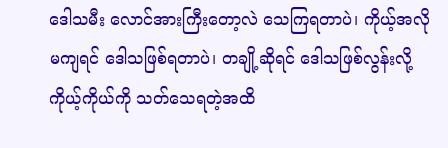ဒေါသမီး လောင်အားကြီးတော့လဲ သေကြရတာပဲ၊ ကိုယ့်အလို မကျရင် ဒေါသဖြစ်ရတာပဲ၊ တချို့ဆိုရင် ဒေါသဖြစ်လွန်းလို့ ကိုယ့်ကိုယ်ကို သတ်သေရတဲ့အထိ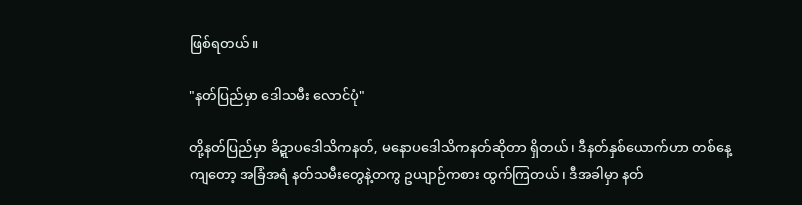ဖြစ်ရတယ်။

"နတ်ပြည်မှာ ဒေါသမီး လောင်ပုံ"

တို့နတ်ပြည်မှာ ခိဍ္ဍာပဒေါသိကနတ်, မနောပဒေါသိကနတ်ဆိုတာ ရှိတယ်၊ ဒီနတ်နှစ်ယောက်ဟာ တစ်နေ့ကျတော့ အခြံအရံ နတ်သမီးတွေနဲ့တကွ ဥယျာဉ်ကစား ထွက်ကြတယ်၊ ဒီအခါမှာ နတ်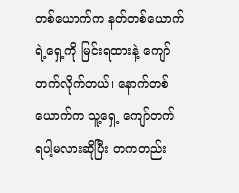တစ်ယောက်က နတ်တစ်ယောက်ရဲ့ရှေ့ကို မြင်းရထားနဲ့ ကျော် တက်လိုက်တယ်၊ နောက်တစ်ယောက်က သူ့ရှေ့ ကျော်တက် ရပါ့မလားဆိုပြီး တကတည်း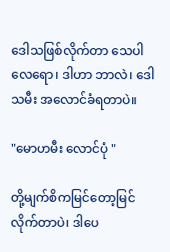ဒေါသဖြစ်လိုက်တာ သေပါ လေရော၊ ဒါဟာ ဘာလဲ၊ ဒေါသမီး အလောင်ခံရတာပဲ။

"မောဟမီး လောင်ပုံ "

တို့မျက်စိကမြင်တော့မြင်လိုက်တာပဲ၊ ဒါပေ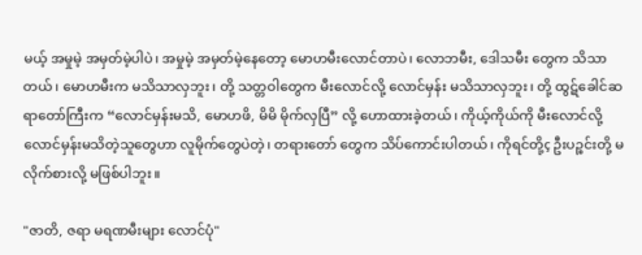မယ့် အမှုမဲ့ အမှတ်မဲ့ပါပဲ၊ အမှုမဲ့ အမှတ်မဲ့နေတော့ မောဟမီးလောင်တာပဲ၊ လောဘမီး, ဒေါသမီး တွေက သိသာတယ်၊ မောဟမီးက မသိသာလှဘူး၊ တို့ သတ္တဝါတွေက မီးလောင်လို့ လောင်မှန်း မသိသာလှဘူး၊ တို့ ထွဋ်ခေါင်ဆရာတော်ကြီးက “လောင်မှန်းမသိ, မောဟဖိ, မိမိ မိုက်လှပြီ” လို့ ဟောထားခဲ့တယ်၊ ကိုယ့်ကိုယ်ကို မီးလောင်လို့ လောင်မှန်းမသိတဲ့သူတွေဟာ လူမိုက်တွေပဲတဲ့၊ တရားတော် တွေက သိပ်ကောင်းပါတယ်၊ ကိုရင်တို့ç ဦးပဉ္စင်းတို့ မလိုက်စားလို့ မဖြစ်ပါဘူး။

"ဇာတိ, ဇရာ မရဏမီးများ လောင်ပုံ"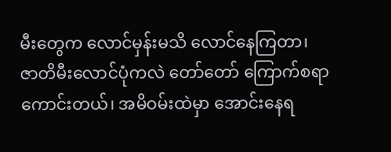မီးတွေက လောင်မှန်းမသိ လောင်နေကြတာ၊ ဇာတိမီးလောင်ပုံကလဲ တော်တော် ကြောက်စရာ ကောင်းတယ်၊ အမိဝမ်းထဲမှာ အောင်းနေရ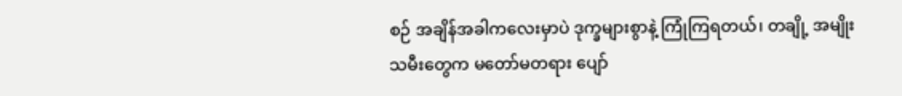စဉ် အချိန်အခါကလေးမှာပဲ ဒုက္ခများစွာနဲ့ ကြုံကြရတယ်၊ တချို့ အမျိုးသမီးတွေက မတော်မတရား ပျော်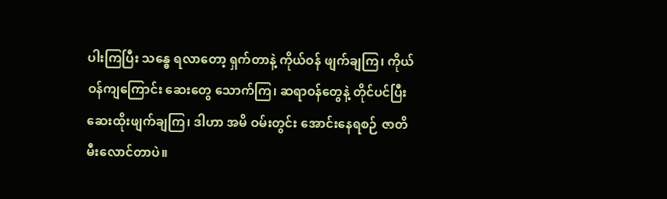ပါးကြပြီး သန္ဓေ ရလာတော့ ရှက်တာနဲ့ ကိုယ်ဝန် ဖျက်ချကြ၊ ကိုယ်ဝန်ကျကြောင်း ဆေးတွေ သောက်ကြ၊ ဆရာဝန်တွေနဲ့ တိုင်ပင်ပြီး ဆေးထိုးဖျက်ချကြ၊ ဒါဟာ အမိ ဝမ်းတွင်း အောင်းနေရစဉ် ဇာတိမီးလောင်တာပဲ။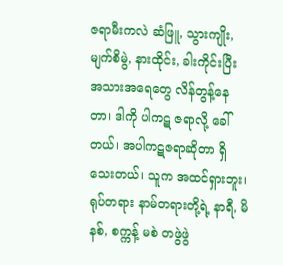ဇရာမီးကလဲ ဆံဖြူ, သွားကျိုး, မျက်စိမွဲ, နားထိုင်း, ခါးကိုင်းပြီး အသားအရေတွေ လိန်တွန့်နေတာ၊ ဒါကို ပါကဋ ဇရာလို့ ခေါ်တယ်၊ အပါကဋဇရာဆိုတာ ရှိသေးတယ်၊ သူက အထင်ရှားဘူး၊ ရုပ်တရား နာမ်တရားတို့ရဲ့ နာရီ, မိနစ်, စက္ကန့် မစဲ တဖွဲဖွဲ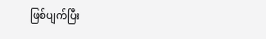ဖြစ်ပျက်ပြီး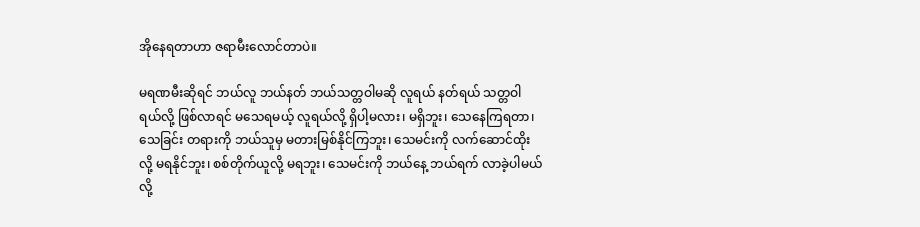အိုနေရတာဟာ ဇရာမီးလောင်တာပဲ။

မရဏမီးဆိုရင် ဘယ်လူ ဘယ်နတ် ဘယ်သတ္တဝါမဆို လူရယ် နတ်ရယ် သတ္တဝါရယ်လို့ ဖြစ်လာရင် မသေရမယ့် လူရယ်လို့ ရှိပါ့မလား၊ မရှိဘူး၊ သေနေကြရတာ၊ သေခြင်း တရားကို ဘယ်သူမှ မတားမြစ်နိုင်ကြဘူး၊ သေမင်းကို လက်ဆောင်ထိုးလို့ မရနိုင်ဘူး၊ စစ်တိုက်ယူလို့ မရဘူး၊ သေမင်းကို ဘယ်နေ့ ဘယ်ရက် လာခဲ့ပါမယ်လို့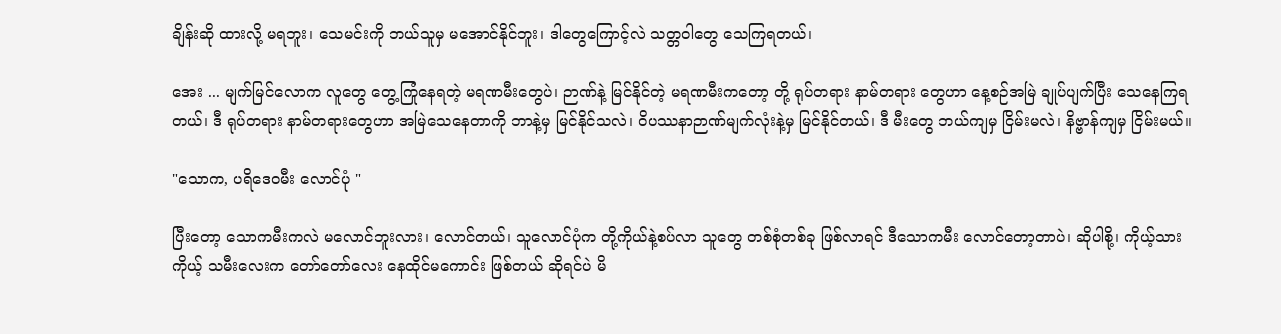ချိန်းဆို ထားလို့ မရဘူး၊ သေမင်းကို ဘယ်သူမှ မအောင်နိုင်ဘူး၊ ဒါတွေကြောင့်လဲ သတ္တဝါတွေ သေကြရတယ်၊

အေး ... မျက်မြင်လောက လူတွေ တွေ့ကြုံနေရတဲ့ မရဏမီးတွေပဲ၊ ဉာဏ်နဲ့ မြင်နိုင်တဲ့ မရဏမီးကတော့ တို့ ရုပ်တရား နာမ်တရား တွေဟာ နေ့စဉ်အမြဲ ချုပ်ပျက်ပြီး သေနေကြရတယ်၊ ဒီ ရုပ်တရား နာမ်တရားတွေဟာ အမြဲသေနေတာကို ဘာနဲ့မှ မြင်နိုင်သလဲ၊ ဝိပဿနာဉာဏ်မျက်လုံးနဲ့မှ မြင်နိုင်တယ်၊ ဒီ မီးတွေ ဘယ်ကျမှ ငြိမ်းမလဲ၊ နိဗ္ဗာန်ကျမှ ငြိမ်းမယ်။

"သောက, ပရိဒေဝမီး လောင်ပုံ "

ပြီးတော့ သောကမီးကလဲ မလောင်ဘူးလား၊ လောင်တယ်၊ သူလောင်ပုံက တို့ကိုယ်နဲ့စပ်လာ သူတွေ တစ်စုံတစ်ခု ဖြစ်လာရင် ဒီသောကမီး လောင်တော့တာပဲ၊ ဆိုပါစို့၊ ကိုယ့်သား ကိုယ့် သမီးလေးက တော်တော်လေး နေထိုင်မကောင်း ဖြစ်တယ် ဆိုရင်ပဲ မိ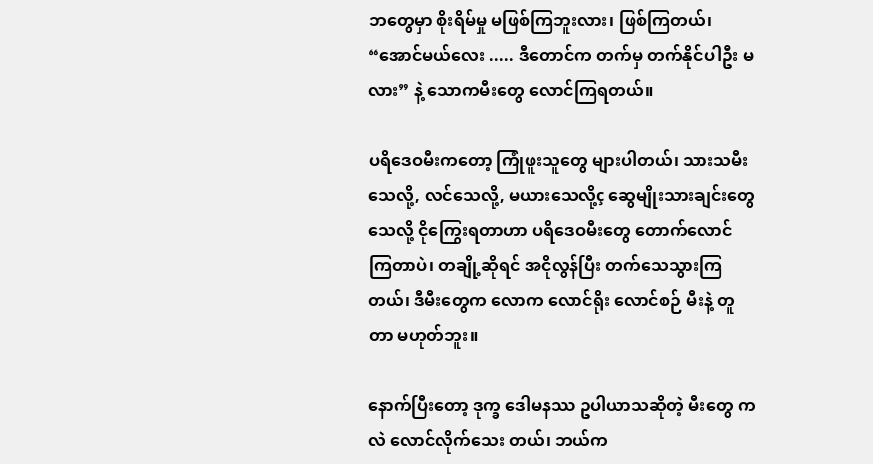ဘတွေမှာ စိုးရိမ်မှု မဖြစ်ကြဘူးလား၊ ဖြစ်ကြတယ်၊ “အောင်မယ်လေး ..... ဒီတောင်က တက်မှ တက်နိုင်ပါဦး မလား” နဲ့ သောကမီးတွေ လောင်ကြရတယ်။

ပရိဒေဝမီးကတော့ ကြုံဖူးသူတွေ များပါတယ်၊ သားသမီး သေလို့, လင်သေလို့, မယားသေလို့ç ဆွေမျိုးသားချင်းတွေ သေလို့ ငိုကြွေးရတာဟာ ပရိဒေဝမီးတွေ တောက်လောင် ကြတာပဲ၊ တချို့ဆိုရင် အငိုလွန်ပြီး တက်သေသွားကြတယ်၊ ဒီမီးတွေက လောက လောင်ရိုး လောင်စဉ် မီးနဲ့ တူတာ မဟုတ်ဘူး။

နောက်ပြီးတော့ ဒုက္ခ ဒေါမနဿ ဥပါယာသဆိုတဲ့ မီးတွေ ကလဲ လောင်လိုက်သေး တယ်၊ ဘယ်က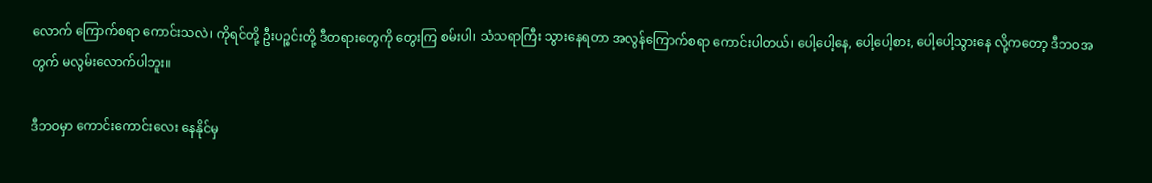လောက် ကြောက်စရာ ကောင်းသလဲ၊ ကိုရင်တို့ ဦးပဉ္စင်းတို့ ဒီတရားတွေကို တွေးကြ စမ်းပါ၊ သံသရာကြီး သွားနေရတာ အလွန်ကြောက်စရာ ကောင်းပါတယ်၊ ပေါ့ပေါ့နေ, ပေါ့ပေါ့စား, ပေါ့ပေါ့သွားနေ လို့ကတော့ ဒီဘဝအတွက် မလွမ်းလောက်ပါဘူး။

ဒီဘဝမှာ ကောင်းကောင်းလေး နေနိုင်မှ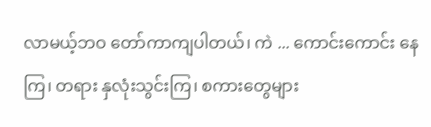လာမယ့်ဘဝ တော်ကာကျပါတယ်၊ ကဲ ... ကောင်းကောင်း နေကြ၊ တရား နှလုံးသွင်းကြ၊ စကားတွေများ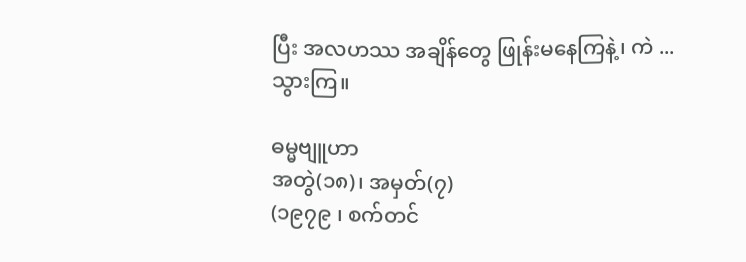ပြီး အလဟဿ အချိန်တွေ ဖြုန်းမနေကြနဲ့၊ ကဲ ... သွားကြ။

ဓမ္မဗျူဟာ
အတွဲ(၁၈)၊ အမှတ်(၇)
(၁၉၇၉ ၊ စက်တင်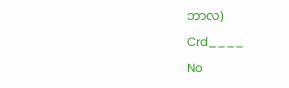ဘာလ)

Crd____

No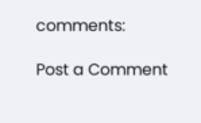comments:

Post a Comment